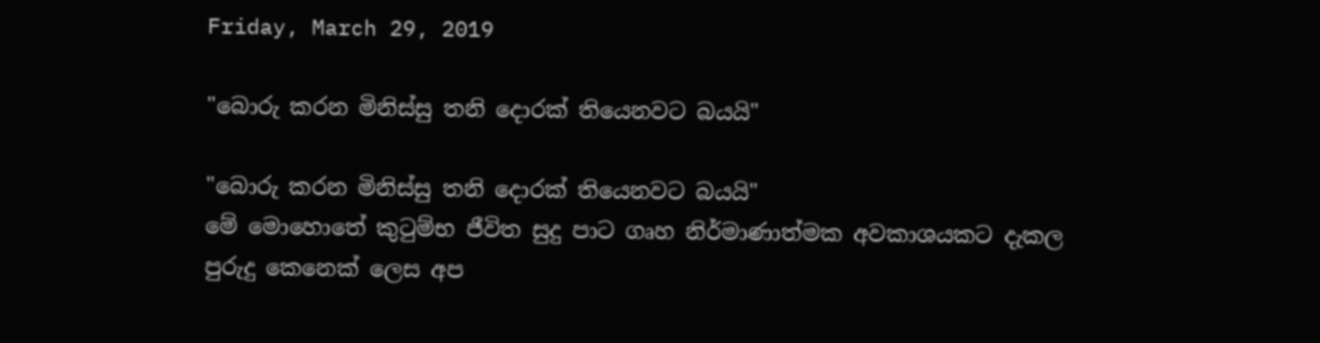Friday, March 29, 2019

"බොරු කරන මිනිස්සු තනි දොරක් තියෙනවට බයයි"

"බොරු කරන මිනිස්සු තනි දොරක් තියෙනවට බයයි"
මේ මොහොතේ කුටුම්භ ජීවිත සුදු පාට ගෘහ නිර්මාණාත්මක අවකාශයකට දැකල පුරුදු කෙනෙක් ලෙස අප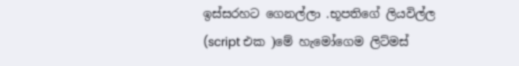ඉස්සරහට ගෙනල්ලා .භූපතිගේ ලියවිල්ල (script එක )මේ හැමෝගෙම ලිට්මස්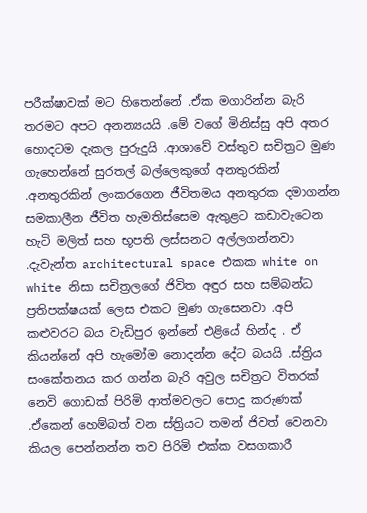පරීක්ෂාවක් මට හිතෙන්නේ .ඒක මගාරින්න බැරි තරමට අපට අනන්‍යයයි .මේ වගේ මිනිස්සු අපි අතර හොදටම දැකල පුරුදුයි .ආශාවේ වස්තුව සචිත්‍රට මුණ ගැහෙන්නේ සුරතල් බල්ලෙකුගේ අනතුරකින් .අනතුරකින් ලංකරගෙන ජීවිතමය අනතුරක දමාගන්න සමකාලීන ජීවිත හැමතිස්සෙම ඇතුළට කඩාවැටෙන හැටි මලිත් සහ භූපති ලස්සනට අල්ලගන්නවා .දැවැන්ත architectural space එකක white on white නිසා සචිත්‍රලගේ ජිවිත අඳුර සහ සම්බන්ධ ප්‍රතිපක්ෂයක් ලෙස එකට මුණ ගැසෙනවා .අපි කළුවරට බය වැඩිපුර ඉන්නේ එළියේ හින්ද . ඒ කියන්නේ අපි හැමෝම නොදන්න දේට බයයි .ස්ත්‍රිය සංකේතනය කර ගන්න බැරි අවුල සචිත්‍රට විතරක් නෙවි ගොඩක් පිරිමි ආත්මවලට පොදු කරුණක් .ඒකෙන් හෙම්බත් වන ස්ත්‍රියට තමන් ජිවත් වෙනවා කියල පෙන්නන්න තව පිරිමි එක්ක වසගකාරී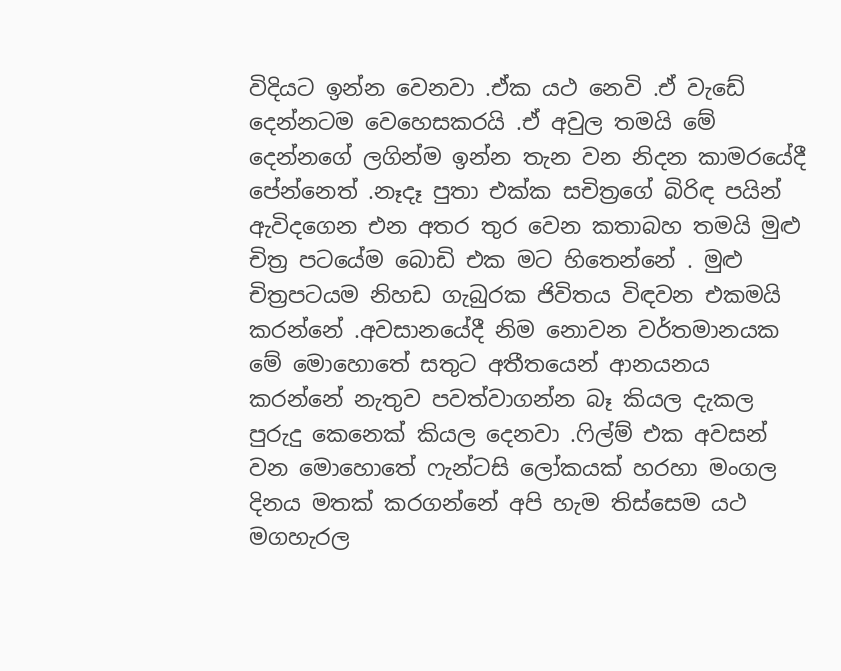විදියට ඉන්න වෙනවා .ඒක යථ නෙවි .ඒ වැඩේ දෙන්නටම වෙහෙසකරයි .ඒ අවුල තමයි මේ දෙන්නගේ ලගින්ම ඉන්න තැන වන නිදන කාමරයේදී පේන්නෙත් .නෑදෑ පුතා එක්ක සචිත්‍රගේ බිරිඳ පයින් ඇවිදගෙන එන අතර තුර වෙන කතාබහ තමයි මුළු චිත්‍ර පටයේම බොඩි එක මට හිතෙන්නේ . මුළු චිත්‍රපටයම නිහඩ ගැබුරක ජිවිතය විඳවන එකමයි කරන්නේ .අවසානයේදී නිම නොවන වර්තමානයක මේ මොහොතේ සතුට අතීතයෙන් ආනයනය කරන්නේ නැතුව පවත්වාගන්න බෑ කියල දැකල පුරුදු කෙනෙක් කියල දෙනවා .ෆිල්ම් එක අවසන් වන මොහොතේ ෆැන්ටසි ලෝකයක් හරහා මංගල දිනය මතක් කරගන්නේ අපි හැම තිස්සෙම යථ මගහැරල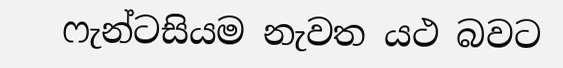ෆැන්ටසියම නැවත යථ බවට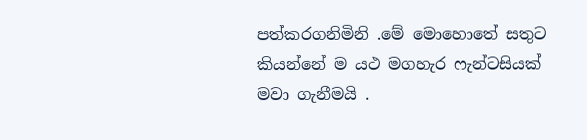පත්කරගනිමිනි .මේ මොහොතේ සතුට කියන්නේ ම යථ මගහැර ෆැන්ටසියක් මවා ගැනීමයි .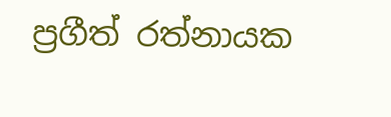ප්‍රගීත් රත්නායක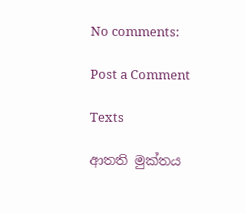No comments:

Post a Comment

Texts

ආතති මුක්තය